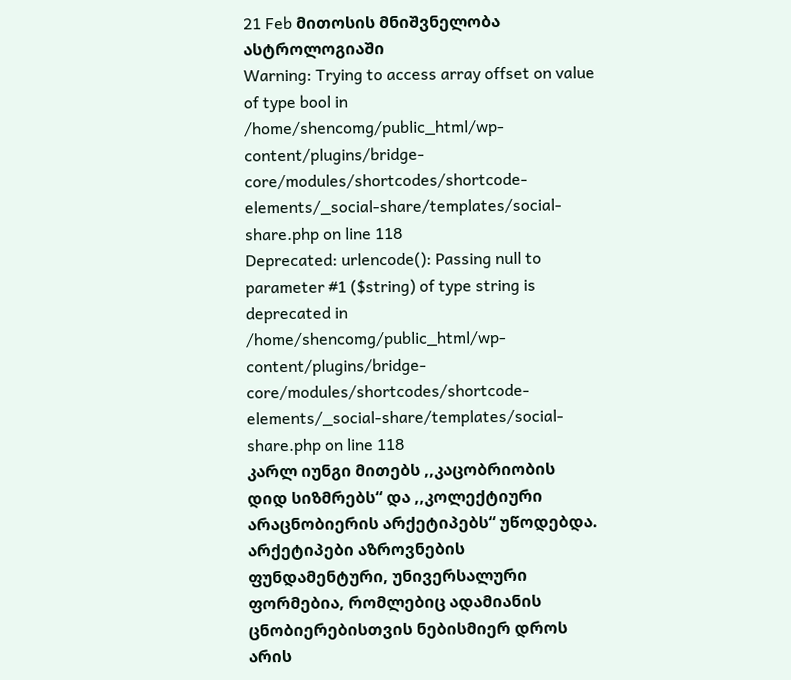21 Feb მითოსის მნიშვნელობა ასტროლოგიაში
Warning: Trying to access array offset on value of type bool in /home/shencomg/public_html/wp-content/plugins/bridge-core/modules/shortcodes/shortcode-elements/_social-share/templates/social-share.php on line 118
Deprecated: urlencode(): Passing null to parameter #1 ($string) of type string is deprecated in /home/shencomg/public_html/wp-content/plugins/bridge-core/modules/shortcodes/shortcode-elements/_social-share/templates/social-share.php on line 118
კარლ იუნგი მითებს ,,კაცობრიობის დიდ სიზმრებს“ და ,,კოლექტიური არაცნობიერის არქეტიპებს“ უწოდებდა. არქეტიპები აზროვნების ფუნდამენტური, უნივერსალური ფორმებია, რომლებიც ადამიანის ცნობიერებისთვის ნებისმიერ დროს არის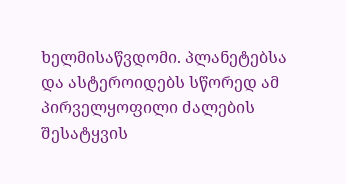ხელმისაწვდომი. პლანეტებსა და ასტეროიდებს სწორედ ამ პირველყოფილი ძალების შესატყვის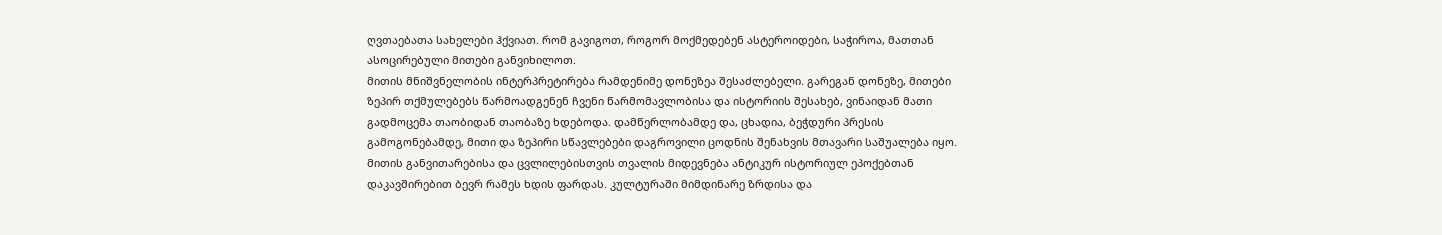ღვთაებათა სახელები ჰქვიათ. რომ გავიგოთ, როგორ მოქმედებენ ასტეროიდები, საჭიროა, მათთან ასოცირებული მითები განვიხილოთ.
მითის მნიშვნელობის ინტერპრეტირება რამდენიმე დონეზეა შესაძლებელი. გარეგან დონეზე, მითები ზეპირ თქმულებებს წარმოადგენენ ჩვენი წარმომავლობისა და ისტორიის შესახებ, ვინაიდან მათი გადმოცემა თაობიდან თაობაზე ხდებოდა. დამწერლობამდე და, ცხადია, ბეჭდური პრესის გამოგონებამდე, მითი და ზეპირი სწავლებები დაგროვილი ცოდნის შენახვის მთავარი საშუალება იყო. მითის განვითარებისა და ცვლილებისთვის თვალის მიდევნება ანტიკურ ისტორიულ ეპოქებთან დაკავშირებით ბევრ რამეს ხდის ფარდას. კულტურაში მიმდინარე ზრდისა და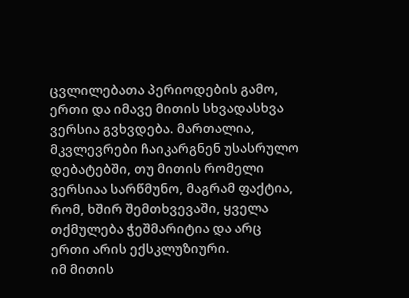ცვლილებათა პერიოდების გამო, ერთი და იმავე მითის სხვადასხვა ვერსია გვხვდება. მართალია, მკვლევრები ჩაიკარგნენ უსასრულო დებატებში, თუ მითის რომელი ვერსიაა სარწმუნო, მაგრამ ფაქტია, რომ, ხშირ შემთხვევაში, ყველა თქმულება ჭეშმარიტია და არც ერთი არის ექსკლუზიური.
იმ მითის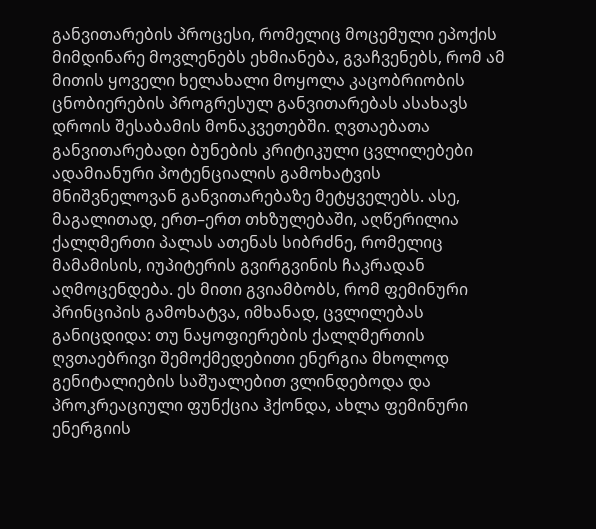განვითარების პროცესი, რომელიც მოცემული ეპოქის მიმდინარე მოვლენებს ეხმიანება, გვაჩვენებს, რომ ამ მითის ყოველი ხელახალი მოყოლა კაცობრიობის ცნობიერების პროგრესულ განვითარებას ასახავს დროის შესაბამის მონაკვეთებში. ღვთაებათა განვითარებადი ბუნების კრიტიკული ცვლილებები ადამიანური პოტენციალის გამოხატვის მნიშვნელოვან განვითარებაზე მეტყველებს. ასე, მაგალითად, ერთ–ერთ თხზულებაში, აღწერილია ქალღმერთი პალას ათენას სიბრძნე, რომელიც მამამისის, იუპიტერის გვირგვინის ჩაკრადან აღმოცენდება. ეს მითი გვიამბობს, რომ ფემინური პრინციპის გამოხატვა, იმხანად, ცვლილებას განიცდიდა: თუ ნაყოფიერების ქალღმერთის ღვთაებრივი შემოქმედებითი ენერგია მხოლოდ გენიტალიების საშუალებით ვლინდებოდა და პროკრეაციული ფუნქცია ჰქონდა, ახლა ფემინური ენერგიის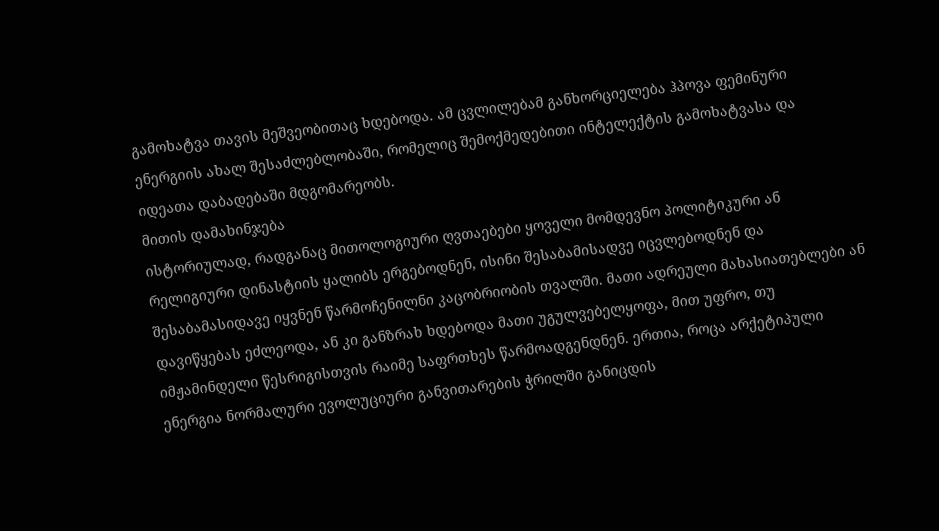გამოხატვა თავის მეშვეობითაც ხდებოდა. ამ ცვლილებამ განხორციელება ჰპოვა ფემინური ენერგიის ახალ შესაძლებლობაში, რომელიც შემოქმედებითი ინტელექტის გამოხატვასა და იდეათა დაბადებაში მდგომარეობს.
მითის დამახინჯება
ისტორიულად, რადგანაც მითოლოგიური ღვთაებები ყოველი მომდევნო პოლიტიკური ან რელიგიური დინასტიის ყალიბს ერგებოდნენ, ისინი შესაბამისადვე იცვლებოდნენ და შესაბამასიდავე იყვნენ წარმოჩენილნი კაცობრიობის თვალში. მათი ადრეული მახასიათებლები ან დავიწყებას ეძლეოდა, ან კი განზრახ ხდებოდა მათი უგულვებელყოფა, მით უფრო, თუ იმჟამინდელი წესრიგისთვის რაიმე საფრთხეს წარმოადგენდნენ. ერთია, როცა არქეტიპული ენერგია ნორმალური ევოლუციური განვითარების ჭრილში განიცდის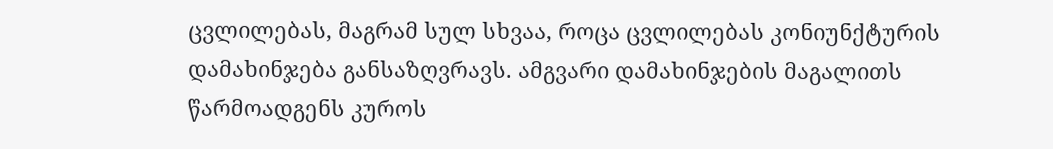ცვლილებას, მაგრამ სულ სხვაა, როცა ცვლილებას კონიუნქტურის დამახინჯება განსაზღვრავს. ამგვარი დამახინჯების მაგალითს წარმოადგენს კუროს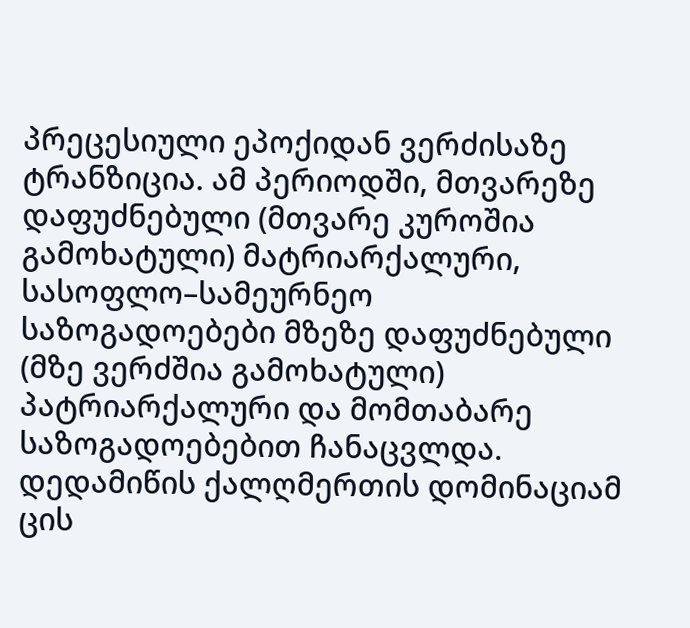პრეცესიული ეპოქიდან ვერძისაზე ტრანზიცია. ამ პერიოდში, მთვარეზე დაფუძნებული (მთვარე კუროშია გამოხატული) მატრიარქალური, სასოფლო–სამეურნეო საზოგადოებები მზეზე დაფუძნებული (მზე ვერძშია გამოხატული) პატრიარქალური და მომთაბარე საზოგადოებებით ჩანაცვლდა. დედამიწის ქალღმერთის დომინაციამ ცის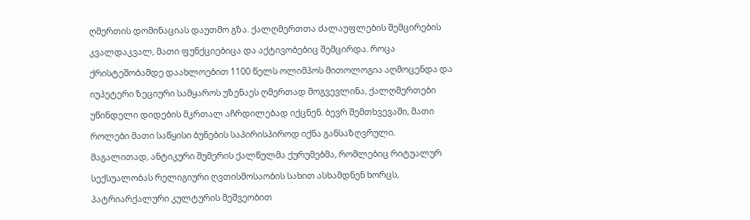ღმერთის დომინაციას დაუთმო გზა. ქალღმერთთა ძალაუფლების შემცირების კვალდაკვალ, მათი ფუნქციებიცა და აქტივობებიც შემცირდა. როცა ქრისტეშობამდე დაახლოებით 1100 წელს ოლიმპოს მითოლოგია აღმოცენდა და იუპეტერი ზეციური სამყაროს უზენაეს ღმერთად მოგვევლინა, ქალღმერთები უწინდელი დიდების მკრთალ აჩრდილებად იქცნენ. ბევრ შემთხვევაში, მათი როლები მათი საწყისი ბუნების საპირისპიროდ იქნა განსაზღვრული. მაგალითად, ანტიკური შუმერის ქალწულმა ქურუმებმა, რომლებიც რიტუალურ სექსუალობას რელიგიური ღვთისმოსაობის სახით ასხამდნენ ხორცს, პატრიარქალური კულტურის მეშვეობით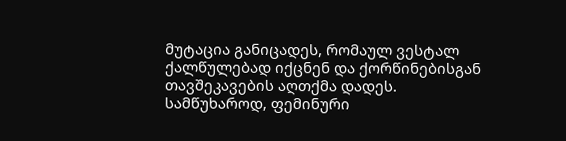მუტაცია განიცადეს, რომაულ ვესტალ ქალწულებად იქცნენ და ქორწინებისგან თავშეკავების აღთქმა დადეს.
სამწუხაროდ, ფემინური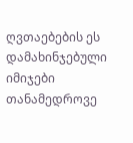ღვთაებების ეს დამახინჯებული იმიჯები თანამედროვე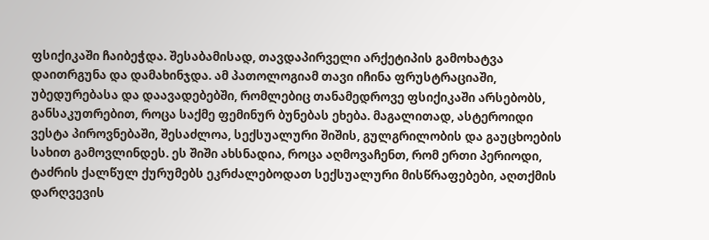ფსიქიკაში ჩაიბეჭდა. შესაბამისად, თავდაპირველი არქეტიპის გამოხატვა დაითრგუნა და დამახინჯდა. ამ პათოლოგიამ თავი იჩინა ფრუსტრაციაში, უბედურებასა და დაავადებებში, რომლებიც თანამედროვე ფსიქიკაში არსებობს, განსაკუთრებით, როცა საქმე ფემინურ ბუნებას ეხება. მაგალითად, ასტეროიდი ვესტა პიროვნებაში, შესაძლოა, სექსუალური შიშის, გულგრილობის და გაუცხოების სახით გამოვლინდეს. ეს შიში ახსნადია, როცა აღმოვაჩენთ, რომ ერთი პერიოდი, ტაძრის ქალწულ ქურუმებს ეკრძალებოდათ სექსუალური მისწრაფებები, აღთქმის დარღვევის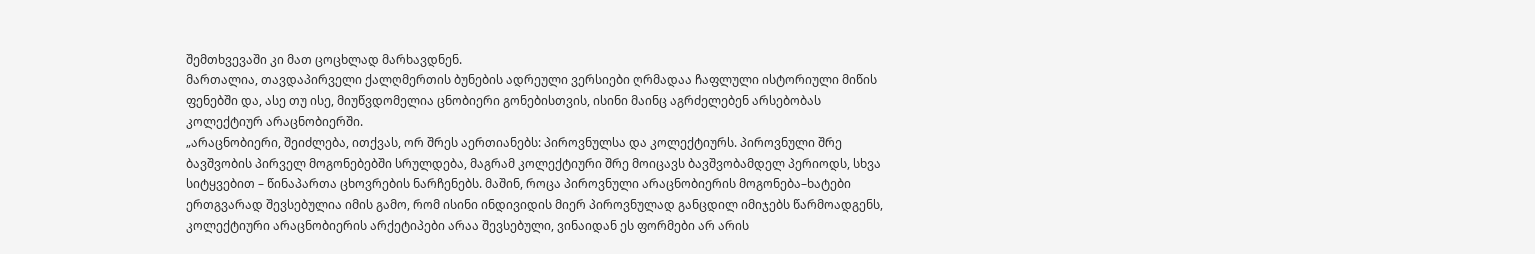შემთხვევაში კი მათ ცოცხლად მარხავდნენ.
მართალია, თავდაპირველი ქალღმერთის ბუნების ადრეული ვერსიები ღრმადაა ჩაფლული ისტორიული მიწის ფენებში და, ასე თუ ისე, მიუწვდომელია ცნობიერი გონებისთვის, ისინი მაინც აგრძელებენ არსებობას კოლექტიურ არაცნობიერში.
„არაცნობიერი, შეიძლება, ითქვას, ორ შრეს აერთიანებს: პიროვნულსა და კოლექტიურს. პიროვნული შრე ბავშვობის პირველ მოგონებებში სრულდება, მაგრამ კოლექტიური შრე მოიცავს ბავშვობამდელ პერიოდს, სხვა სიტყვებით – წინაპართა ცხოვრების ნარჩენებს. მაშინ, როცა პიროვნული არაცნობიერის მოგონება–ხატები ერთგვარად შევსებულია იმის გამო, რომ ისინი ინდივიდის მიერ პიროვნულად განცდილ იმიჯებს წარმოადგენს, კოლექტიური არაცნობიერის არქეტიპები არაა შევსებული, ვინაიდან ეს ფორმები არ არის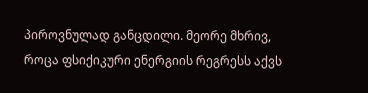პიროვნულად განცდილი. მეორე მხრივ, როცა ფსიქიკური ენერგიის რეგრესს აქვს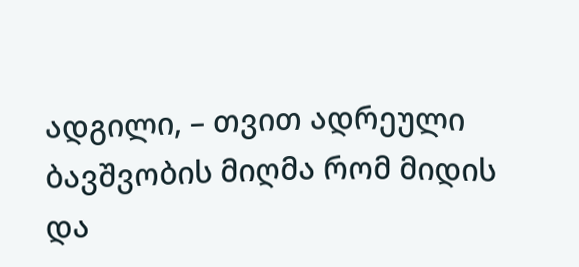ადგილი, – თვით ადრეული ბავშვობის მიღმა რომ მიდის და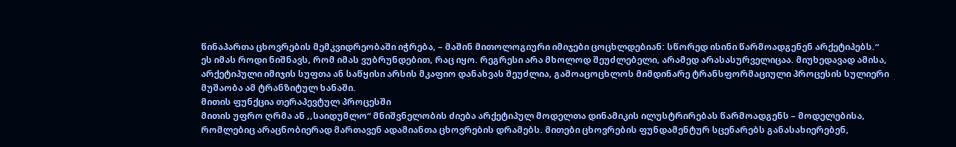წინაპართა ცხოვრების მემკვიდრეობაში იჭრება, – მაშინ მითოლოგიური იმიჯები ცოცხლდებიან: სწორედ ისინი წარმოადგენენ არქეტიპებს.“
ეს იმას როდი ნიშნავს, რომ იმას ვუბრუნდებით, რაც იყო. რეგრესი არა მხოლოდ შეუძლებელი, არამედ არასასურველიცაა. მიუხედავად ამისა, არქეტიპული იმიჯის სუფთა ან საწყისი არსის მკაფიო დანახვას შეუძლია, გამოაცოცხლოს მიმდინარე ტრანსფორმაციული პროცესის სულიერი მუშაობა ამ ტრანზიტულ ხანაში.
მითის ფუნქცია თერაპევტულ პროცესში
მითის უფრო ღრმა ან ,,საიდუმლო“ მნიშვნელობის ძიება არქეტიპულ მოდელთა დინამიკის ილუსტრირებას წარმოადგენს – მოდელებისა, რომლებიც არაცნობიერად მართავენ ადამიანთა ცხოვრების დრამებს. მითები ცხოვრების ფუნდამენტურ სცენარებს განასახიერებენ,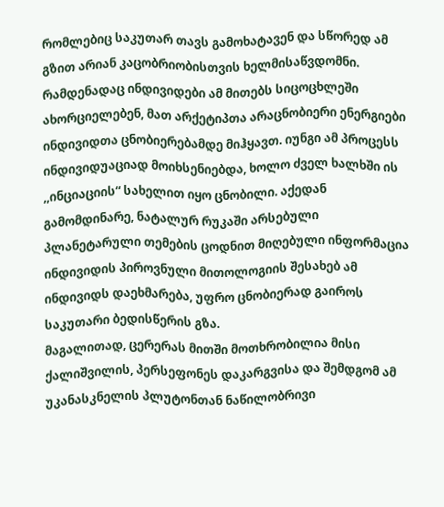რომლებიც საკუთარ თავს გამოხატავენ და სწორედ ამ გზით არიან კაცობრიობისთვის ხელმისაწვდომნი. რამდენადაც ინდივიდები ამ მითებს სიცოცხლეში ახორციელებენ, მათ არქეტიპთა არაცნობიერი ენერგიები ინდივიდთა ცნობიერებამდე მიჰყავთ. იუნგი ამ პროცესს ინდივიდუაციად მოიხსენიებდა, ხოლო ძველ ხალხში ის ,,ინციაციის“ სახელით იყო ცნობილი. აქედან გამომდინარე, ნატალურ რუკაში არსებული პლანეტარული თემების ცოდნით მიღებული ინფორმაცია ინდივიდის პიროვნული მითოლოგიის შესახებ ამ ინდივიდს დაეხმარება, უფრო ცნობიერად გაიროს საკუთარი ბედისწერის გზა.
მაგალითად, ცერერას მითში მოთხრობილია მისი ქალიშვილის, პერსეფონეს დაკარგვისა და შემდგომ ამ უკანასკნელის პლუტონთან ნაწილობრივი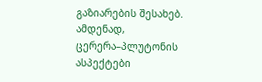გაზიარების შესახებ. ამდენად, ცერერა–პლუტონის ასპექტები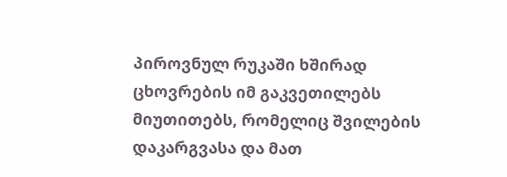პიროვნულ რუკაში ხშირად ცხოვრების იმ გაკვეთილებს მიუთითებს, რომელიც შვილების დაკარგვასა და მათ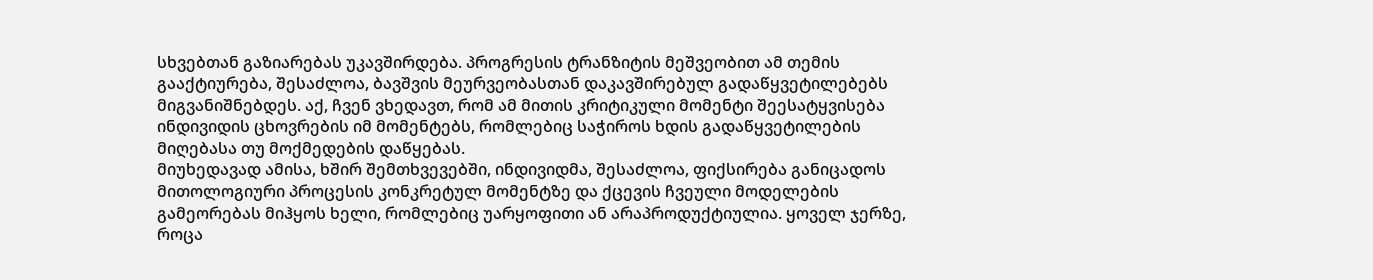სხვებთან გაზიარებას უკავშირდება. პროგრესის ტრანზიტის მეშვეობით ამ თემის გააქტიურება, შესაძლოა, ბავშვის მეურვეობასთან დაკავშირებულ გადაწყვეტილებებს მიგვანიშნებდეს. აქ, ჩვენ ვხედავთ, რომ ამ მითის კრიტიკული მომენტი შეესატყვისება ინდივიდის ცხოვრების იმ მომენტებს, რომლებიც საჭიროს ხდის გადაწყვეტილების მიღებასა თუ მოქმედების დაწყებას.
მიუხედავად ამისა, ხშირ შემთხვევებში, ინდივიდმა, შესაძლოა, ფიქსირება განიცადოს მითოლოგიური პროცესის კონკრეტულ მომენტზე და ქცევის ჩვეული მოდელების გამეორებას მიჰყოს ხელი, რომლებიც უარყოფითი ან არაპროდუქტიულია. ყოველ ჯერზე, როცა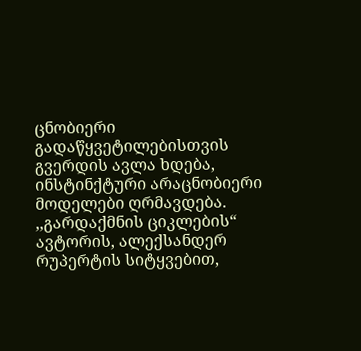ცნობიერი გადაწყვეტილებისთვის გვერდის ავლა ხდება, ინსტინქტური არაცნობიერი მოდელები ღრმავდება. ,,გარდაქმნის ციკლების“ ავტორის, ალექსანდერ რუპერტის სიტყვებით,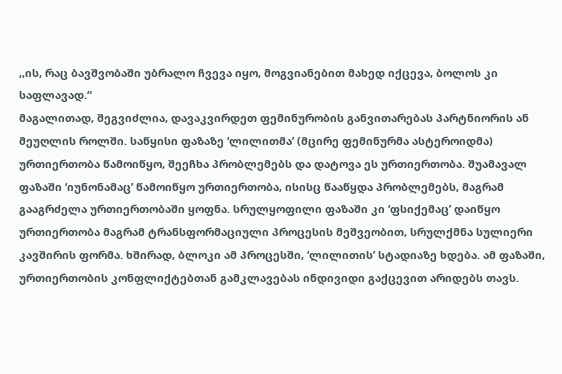,,ის, რაც ბავშვობაში უბრალო ჩვევა იყო, მოგვიანებით მახედ იქცევა, ბოლოს კი საფლავად.“
მაგალითად, შეგვიძლია, დავაკვირდეთ ფემინურობის განვითარებას პარტნიორის ან მეუღლის როლში. საწყისი ფაზაზე ‘ლილითმა’ (მცირე ფემინურმა ასტეროიდმა) ურთიერთობა წამოიწყო, შეეჩხა პრობლემებს და დატოვა ეს ურთიერთობა. შუამავალ ფაზაში ‘იუნონამაც’ წამოიწყო ურთიერთობა, ისისც წააწყდა პრობლემებს, მაგრამ გააგრძელა ურთიერთობაში ყოფნა. სრულყოფილი ფაზაში კი ‘ფსიქემაც’ დაიწყო ურთიერთობა მაგრამ ტრანსფორმაციული პროცესის მეშვეობით, სრულქმნა სულიერი კავშირის ფორმა. ხშირად, ბლოკი ამ პროცესში, ‘ლილითის’ სტადიაზე ხდება. ამ ფაზაში, ურთიერთობის კონფლიქტებთან გამკლავებას ინდივიდი გაქცევით არიდებს თავს.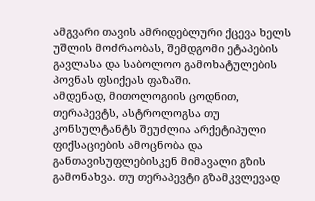ამგვარი თავის ამრიდებლური ქცევა ხელს უშლის მოძრაობას, შემდგომი ეტაპების გავლასა და საბოლოო გამოხატულების პოვნას ფსიქეას ფაზაში.
ამდენად, მითოლოგიის ცოდნით, თერაპევტს, ასტროლოგსა თუ კონსულტანტს შეუძლია არქეტიპული ფიქსაციების ამოცნობა და განთავისუფლებისკენ მიმავალი გზის გამონახვა. თუ თერაპევტი გზამკვლევად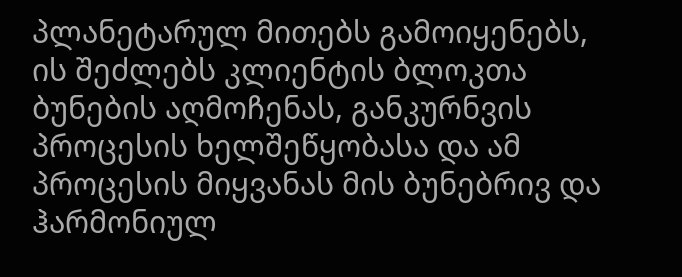პლანეტარულ მითებს გამოიყენებს, ის შეძლებს კლიენტის ბლოკთა ბუნების აღმოჩენას, განკურნვის პროცესის ხელშეწყობასა და ამ პროცესის მიყვანას მის ბუნებრივ და ჰარმონიულ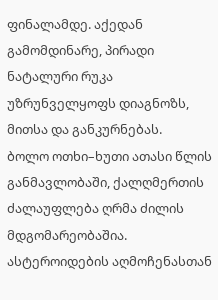ფინალამდე. აქედან გამომდინარე, პირადი ნატალური რუკა უზრუნველყოფს დიაგნოზს, მითსა და განკურნებას.
ბოლო ოთხი–ხუთი ათასი წლის განმავლობაში, ქალღმერთის ძალაუფლება ღრმა ძილის მდგომარეობაშია. ასტეროიდების აღმოჩენასთან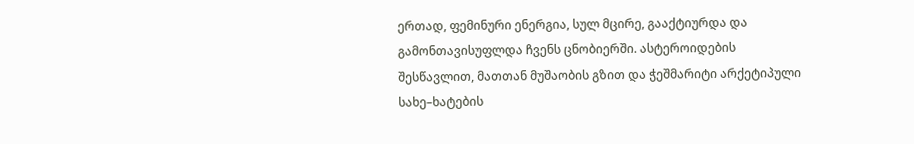ერთად, ფემინური ენერგია, სულ მცირე, გააქტიურდა და გამონთავისუფლდა ჩვენს ცნობიერში. ასტეროიდების შესწავლით, მათთან მუშაობის გზით და ჭეშმარიტი არქეტიპული სახე–ხატების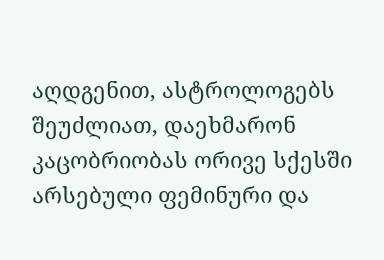აღდგენით, ასტროლოგებს შეუძლიათ, დაეხმარონ კაცობრიობას ორივე სქესში არსებული ფემინური და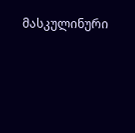მასკულინური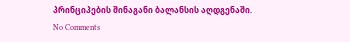პრინციპების შინაგანი ბალანსის აღდგენაში.
No Comments